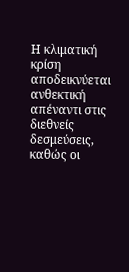Η κλιματική κρίση αποδεικνύεται ανθεκτική απέναντι στις διεθνείς δεσμεύσεις, καθώς οι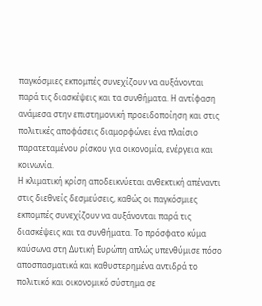παγκόσμιες εκπομπές συνεχίζουν να αυξάνονται παρά τις διασκέψεις και τα συνθήματα. Η αντίφαση ανάμεσα στην επιστημονική προειδοποίηση και στις πολιτικές αποφάσεις διαμορφώνει ένα πλαίσιο παρατεταμένου ρίσκου για οικονομία, ενέργεια και κοινωνία.
Η κλιματική κρίση αποδεικνύεται ανθεκτική απέναντι στις διεθνείς δεσμεύσεις, καθώς οι παγκόσμιες εκπομπές συνεχίζουν να αυξάνονται παρά τις διασκέψεις και τα συνθήματα. Το πρόσφατο κύμα καύσωνα στη Δυτική Ευρώπη απλώς υπενθύμισε πόσο αποσπασματικά και καθυστερημένα αντιδρά το πολιτικό και οικονομικό σύστημα σε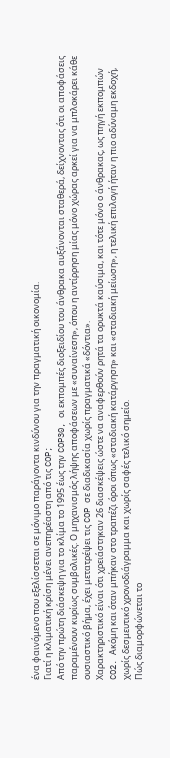ένα φαινόμενο που εξελίσσεται σε μόνιμο παράγοντα κινδύνου για την πραγματική οικονομία.
Γιατί η κλιματική κρίση μένει ανεπηρέαστη από τις COP;
Από την πρώτη διάσκεψη για το κλίμα το 1995 έως την COP30, οι εκπομπές διοξειδίου του άνθρακα αυξάνονται σταθερά, δείχνοντας ότι οι αποφάσεις παραμένουν κυρίως συμβολικές. Ο μηχανισμός λήψης αποφάσεων με «συναίνεση», όπου η αντίρρηση μίας μόνο χώρας αρκεί για να μπλοκάρει κάθε ουσιαστικό βήμα, έχει μετατρέψει τις COP σε διαδικασία χωρίς πραγματικά «δόντια».
Χαρακτηριστικό είναι ότι χρειάστηκαν 26 διασκέψεις ώστε να αναφερθούν ρητά τα ορυκτά καύσιμα, και τότε μόνο ο άνθρακας, ως πηγή εκπομπών CO2. Ακόμη και όταν μπήκαν στο τραπέζι όροι όπως «σταδιακή κατάργηση» και «σταδιακή μείωση», η τελική επιλογή ήταν η πιο αδύναμη εκδοχή, χωρίς δεσμευτικό χρονοδιάγραμμα και χωρίς σαφές τελικό σημείο.
Πώς διαμορφώνεται το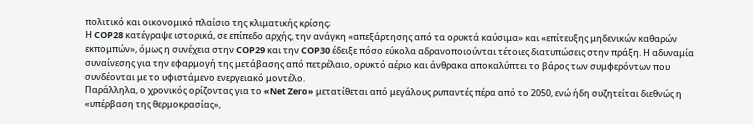πολιτικό και οικονομικό πλαίσιο της κλιματικής κρίσης;
Η COP28 κατέγραψε ιστορικά, σε επίπεδο αρχής, την ανάγκη «απεξάρτησης από τα ορυκτά καύσιμα» και «επίτευξης μηδενικών καθαρών εκπομπών», όμως η συνέχεια στην COP29 και την COP30 έδειξε πόσο εύκολα αδρανοποιούνται τέτοιες διατυπώσεις στην πράξη. Η αδυναμία συναίνεσης για την εφαρμογή της μετάβασης από πετρέλαιο, ορυκτό αέριο και άνθρακα αποκαλύπτει το βάρος των συμφερόντων που συνδέονται με το υφιστάμενο ενεργειακό μοντέλο.
Παράλληλα, ο χρονικός ορίζοντας για το «Net Zero» μετατίθεται από μεγάλους ρυπαντές πέρα από το 2050, ενώ ήδη συζητείται διεθνώς η «υπέρβαση της θερμοκρασίας»,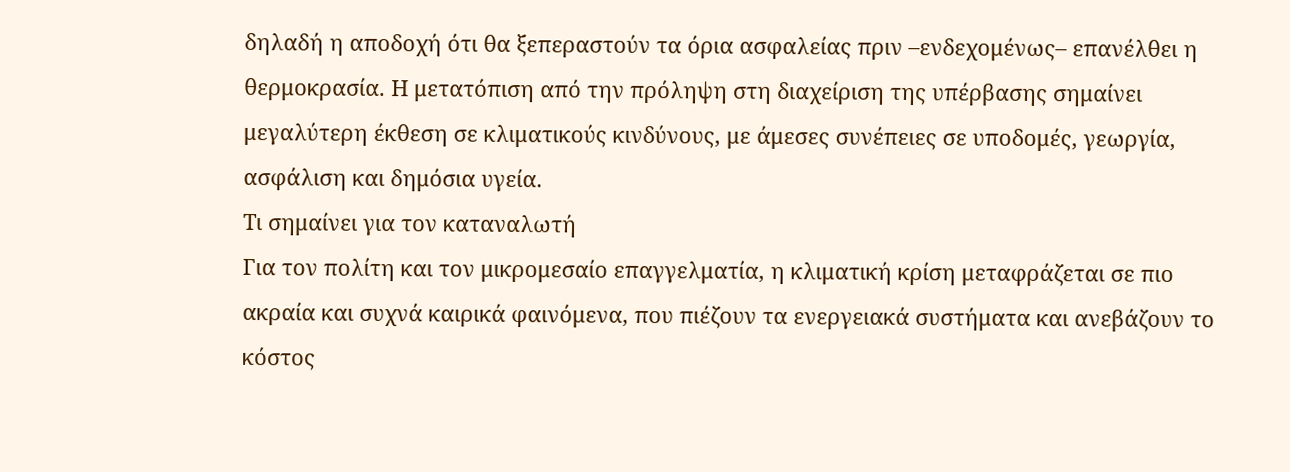δηλαδή η αποδοχή ότι θα ξεπεραστούν τα όρια ασφαλείας πριν –ενδεχομένως– επανέλθει η θερμοκρασία. Η μετατόπιση από την πρόληψη στη διαχείριση της υπέρβασης σημαίνει μεγαλύτερη έκθεση σε κλιματικούς κινδύνους, με άμεσες συνέπειες σε υποδομές, γεωργία, ασφάλιση και δημόσια υγεία.
Τι σημαίνει για τον καταναλωτή
Για τον πολίτη και τον μικρομεσαίο επαγγελματία, η κλιματική κρίση μεταφράζεται σε πιο ακραία και συχνά καιρικά φαινόμενα, που πιέζουν τα ενεργειακά συστήματα και ανεβάζουν το κόστος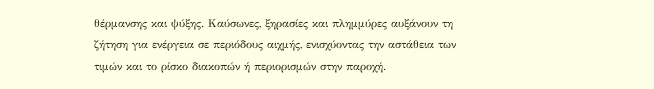θέρμανσης και ψύξης. Καύσωνες, ξηρασίες και πλημμύρες αυξάνουν τη ζήτηση για ενέργεια σε περιόδους αιχμής, ενισχύοντας την αστάθεια των τιμών και το ρίσκο διακοπών ή περιορισμών στην παροχή.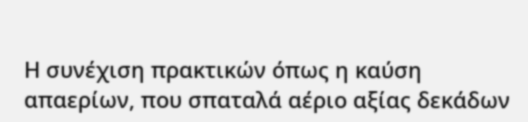Η συνέχιση πρακτικών όπως η καύση απαερίων, που σπαταλά αέριο αξίας δεκάδων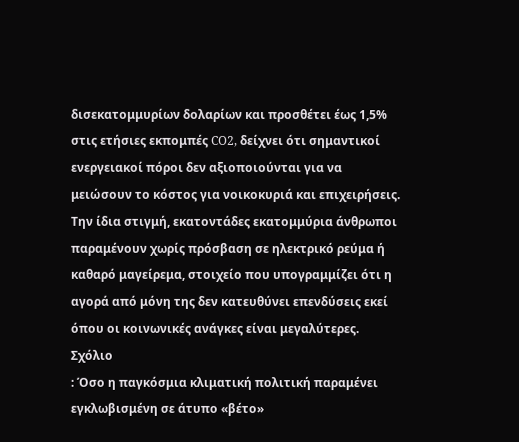δισεκατομμυρίων δολαρίων και προσθέτει έως 1,5% στις ετήσιες εκπομπές CO2, δείχνει ότι σημαντικοί ενεργειακοί πόροι δεν αξιοποιούνται για να μειώσουν το κόστος για νοικοκυριά και επιχειρήσεις. Την ίδια στιγμή, εκατοντάδες εκατομμύρια άνθρωποι παραμένουν χωρίς πρόσβαση σε ηλεκτρικό ρεύμα ή καθαρό μαγείρεμα, στοιχείο που υπογραμμίζει ότι η αγορά από μόνη της δεν κατευθύνει επενδύσεις εκεί όπου οι κοινωνικές ανάγκες είναι μεγαλύτερες.
Σχόλιο
: Όσο η παγκόσμια κλιματική πολιτική παραμένει εγκλωβισμένη σε άτυπο «βέτο»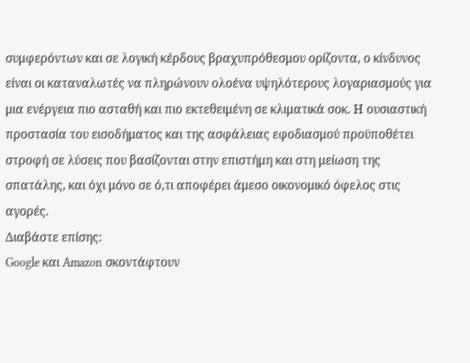συμφερόντων και σε λογική κέρδους βραχυπρόθεσμου ορίζοντα, ο κίνδυνος είναι οι καταναλωτές να πληρώνουν ολοένα υψηλότερους λογαριασμούς για μια ενέργεια πιο ασταθή και πιο εκτεθειμένη σε κλιματικά σοκ. Η ουσιαστική προστασία του εισοδήματος και της ασφάλειας εφοδιασμού προϋποθέτει στροφή σε λύσεις που βασίζονται στην επιστήμη και στη μείωση της σπατάλης, και όχι μόνο σε ό,τι αποφέρει άμεσο οικονομικό όφελος στις αγορές.
Διαβάστε επίσης:
Google και Amazon σκοντάφτουν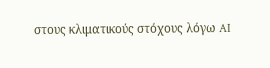στους κλιματικούς στόχους λόγω AI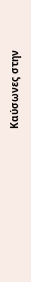Καύσωνες στην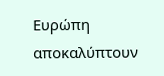Ευρώπη αποκαλύπτουν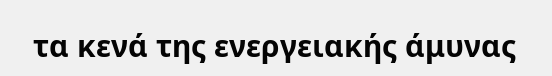τα κενά της ενεργειακής άμυνας